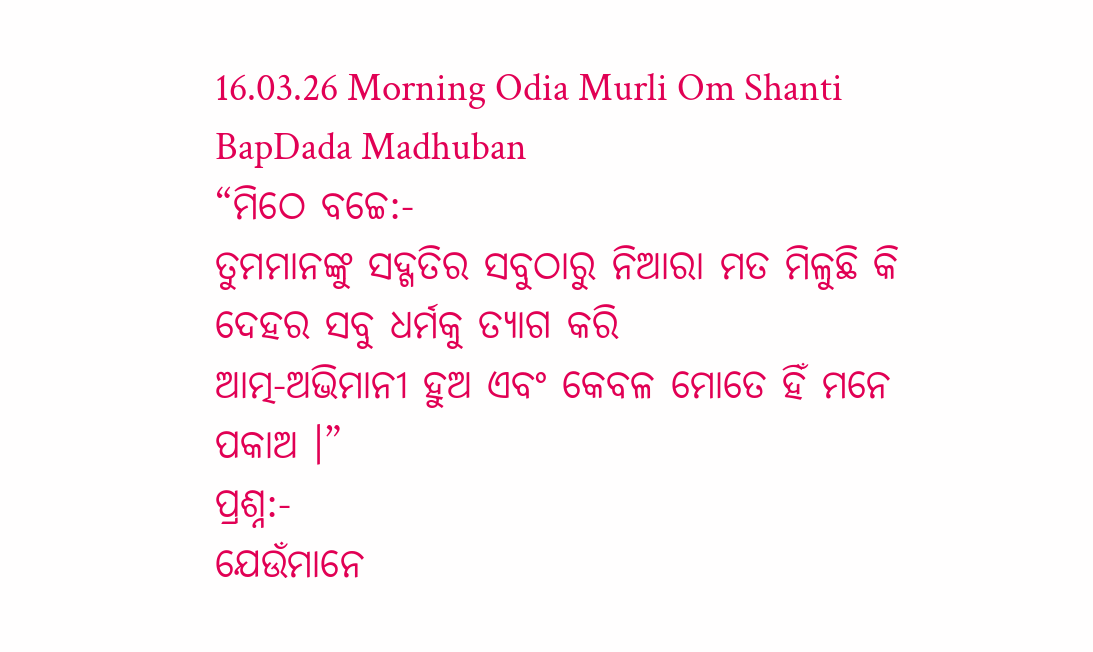16.03.26 Morning Odia Murli Om Shanti BapDada Madhuban
“ମିଠେ ବଚ୍ଚେ:-
ତୁମମାନଙ୍କୁ ସଦ୍ଗତିର ସବୁଠାରୁ ନିଆରା ମତ ମିଳୁଛି କି ଦେହର ସବୁ ଧର୍ମକୁ ତ୍ୟାଗ କରି
ଆତ୍ମ-ଅଭିମାନୀ ହୁଅ ଏବଂ କେବଳ ମୋତେ ହିଁ ମନେ ପକାଅ ।”
ପ୍ରଶ୍ନ:-
ଯେଉଁମାନେ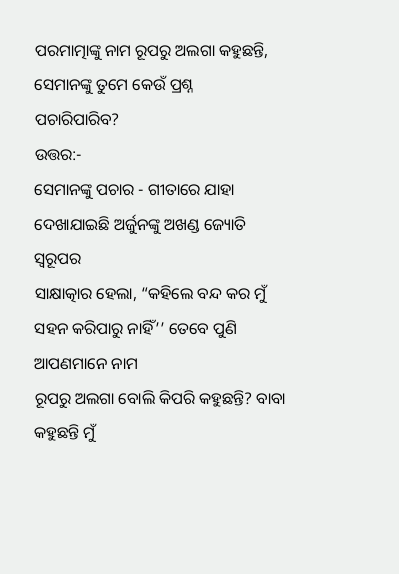ପରମାତ୍ମାଙ୍କୁ ନାମ ରୂପରୁ ଅଲଗା କହୁଛନ୍ତି, ସେମାନଙ୍କୁ ତୁମେ କେଉଁ ପ୍ରଶ୍ନ
ପଚାରିପାରିବ?
ଉତ୍ତର:-
ସେମାନଙ୍କୁ ପଚାର - ଗୀତାରେ ଯାହା ଦେଖାଯାଇଛି ଅର୍ଜୁନଙ୍କୁ ଅଖଣ୍ଡ ଜ୍ୟୋତି ସ୍ୱରୂପର
ସାକ୍ଷାତ୍କାର ହେଲା, “କହିଲେ ବନ୍ଦ କର ମୁଁ ସହନ କରିପାରୁ ନାହିଁ’’ ତେବେ ପୁଣି ଆପଣମାନେ ନାମ
ରୂପରୁ ଅଲଗା ବୋଲି କିପରି କହୁଛନ୍ତି? ବାବା କହୁଛନ୍ତି ମୁଁ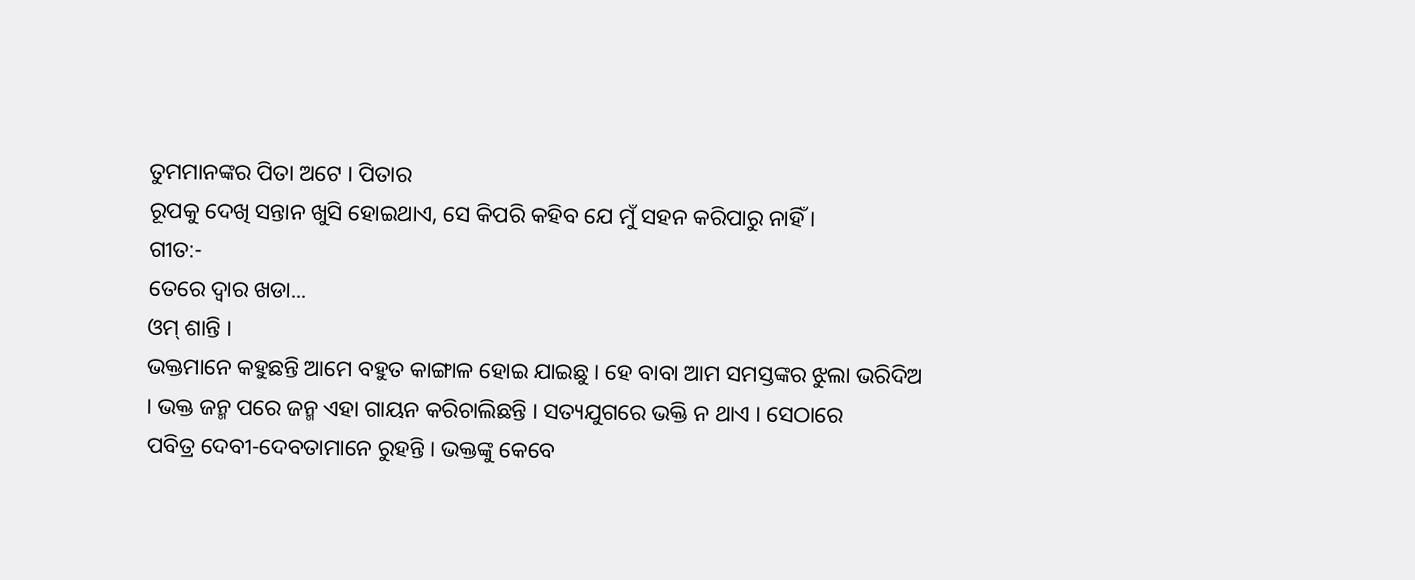ତୁମମାନଙ୍କର ପିତା ଅଟେ । ପିତାର
ରୂପକୁ ଦେଖି ସନ୍ତାନ ଖୁସି ହୋଇଥାଏ, ସେ କିପରି କହିବ ଯେ ମୁଁ ସହନ କରିପାରୁ ନାହିଁ ।
ଗୀତ:-
ତେରେ ଦ୍ୱାର ଖଡା...
ଓମ୍ ଶାନ୍ତି ।
ଭକ୍ତମାନେ କହୁଛନ୍ତି ଆମେ ବହୁତ କାଙ୍ଗାଳ ହୋଇ ଯାଇଛୁ । ହେ ବାବା ଆମ ସମସ୍ତଙ୍କର ଝୁଲା ଭରିଦିଅ
। ଭକ୍ତ ଜନ୍ମ ପରେ ଜନ୍ମ ଏହା ଗାୟନ କରିଚାଲିଛନ୍ତି । ସତ୍ୟଯୁଗରେ ଭକ୍ତି ନ ଥାଏ । ସେଠାରେ
ପବିତ୍ର ଦେବୀ-ଦେବତାମାନେ ରୁହନ୍ତି । ଭକ୍ତଙ୍କୁ କେବେ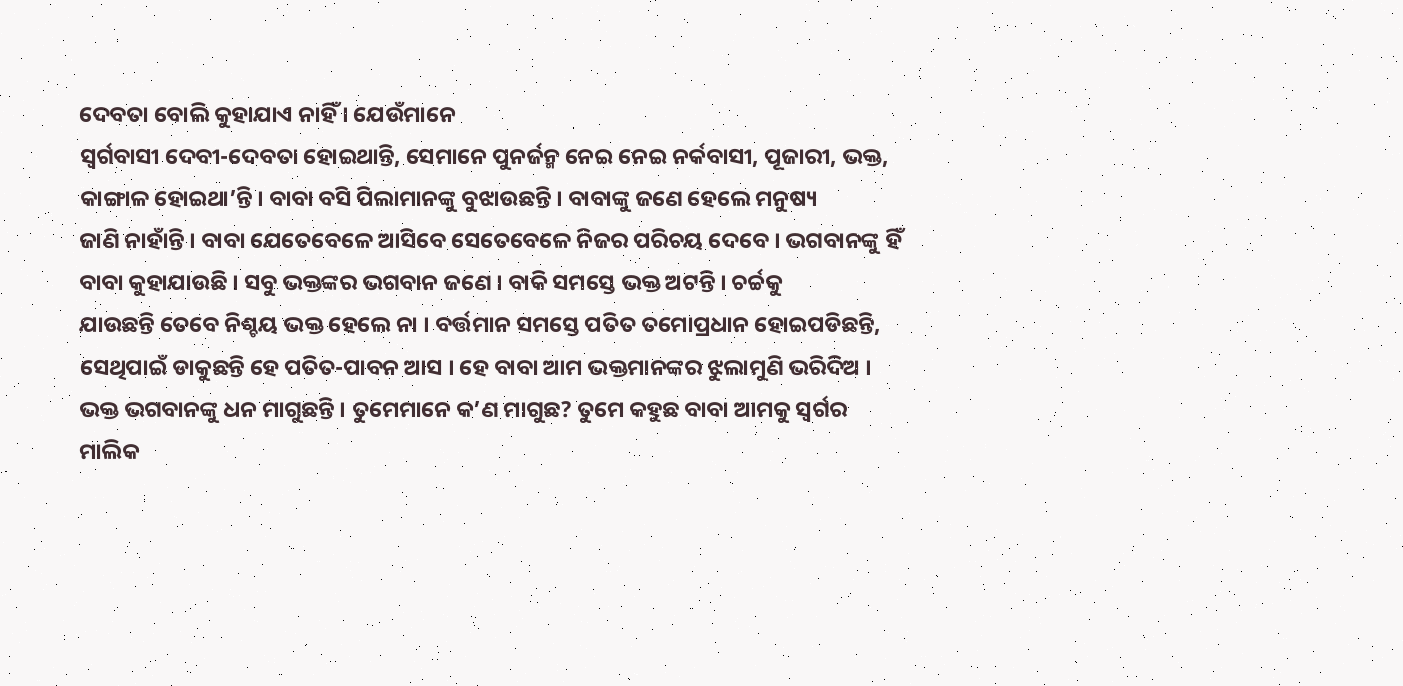ଦେବତା ବୋଲି କୁହାଯାଏ ନାହିଁ । ଯେଉଁମାନେ
ସ୍ୱର୍ଗବାସୀ ଦେବୀ-ଦେବତା ହୋଇଥାନ୍ତି, ସେମାନେ ପୁନର୍ଜନ୍ମ ନେଇ ନେଇ ନର୍କବାସୀ, ପୂଜାରୀ, ଭକ୍ତ,
କାଙ୍ଗାଳ ହୋଇଥା’ନ୍ତି । ବାବା ବସି ପିଲାମାନଙ୍କୁ ବୁଝାଉଛନ୍ତି । ବାବାଙ୍କୁ ଜଣେ ହେଲେ ମନୁଷ୍ୟ
ଜାଣି ନାହାଁନ୍ତି । ବାବା ଯେତେବେଳେ ଆସିବେ ସେତେବେଳେ ନିଜର ପରିଚୟ ଦେବେ । ଭଗବାନଙ୍କୁ ହିଁ
ବାବା କୁହାଯାଉଛି । ସବୁ ଭକ୍ତଙ୍କର ଭଗବାନ ଜଣେ । ବାକି ସମସ୍ତେ ଭକ୍ତ ଅଟନ୍ତି । ଚର୍ଚ୍ଚକୁ
ଯାଉଛନ୍ତି ତେବେ ନିଶ୍ଚୟ ଭକ୍ତ ହେଲେ ନା । ବର୍ତ୍ତମାନ ସମସ୍ତେ ପତିତ ତମୋପ୍ରଧାନ ହୋଇପଡିଛନ୍ତି,
ସେଥିପାଇଁ ଡାକୁଛନ୍ତି ହେ ପତିତ-ପାବନ ଆସ । ହେ ବାବା ଆମ ଭକ୍ତମାନଙ୍କର ଝୁଲାମୁଣି ଭରିଦିଅ ।
ଭକ୍ତ ଭଗବାନଙ୍କୁ ଧନ ମାଗୁଛନ୍ତି । ତୁମେମାନେ କ’ଣ ମାଗୁଛ? ତୁମେ କହୁଛ ବାବା ଆମକୁ ସ୍ୱର୍ଗର
ମାଲିକ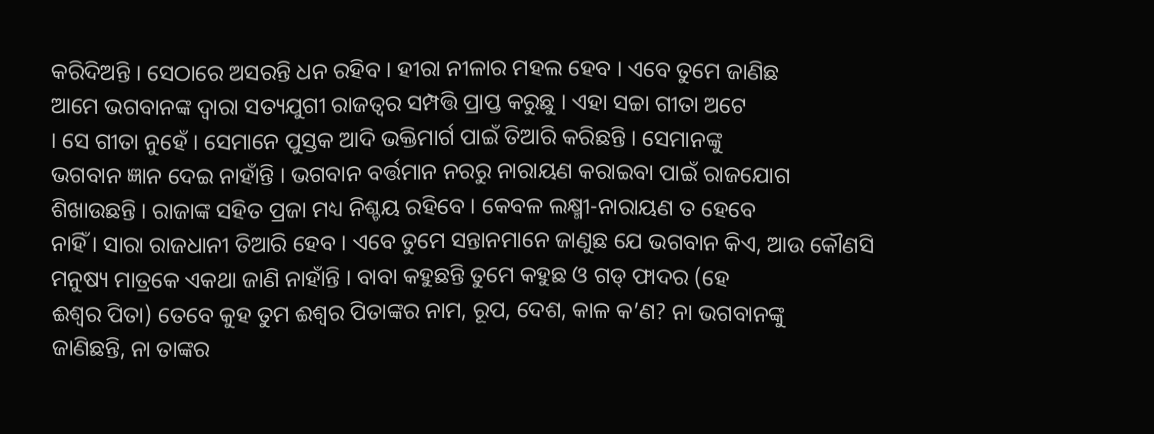କରିଦିଅନ୍ତି । ସେଠାରେ ଅସରନ୍ତି ଧନ ରହିବ । ହୀରା ନୀଳାର ମହଲ ହେବ । ଏବେ ତୁମେ ଜାଣିଛ
ଆମେ ଭଗବାନଙ୍କ ଦ୍ୱାରା ସତ୍ୟଯୁଗୀ ରାଜତ୍ୱର ସମ୍ପତ୍ତି ପ୍ରାପ୍ତ କରୁଛୁ । ଏହା ସଚ୍ଚା ଗୀତା ଅଟେ
। ସେ ଗୀତା ନୁହେଁ । ସେମାନେ ପୁସ୍ତକ ଆଦି ଭକ୍ତିମାର୍ଗ ପାଇଁ ତିଆରି କରିଛନ୍ତି । ସେମାନଙ୍କୁ
ଭଗବାନ ଜ୍ଞାନ ଦେଇ ନାହାଁନ୍ତି । ଭଗବାନ ବର୍ତ୍ତମାନ ନରରୁ ନାରାୟଣ କରାଇବା ପାଇଁ ରାଜଯୋଗ
ଶିଖାଉଛନ୍ତି । ରାଜାଙ୍କ ସହିତ ପ୍ରଜା ମଧ୍ୟ ନିଶ୍ଚୟ ରହିବେ । କେବଳ ଲକ୍ଷ୍ମୀ-ନାରାୟଣ ତ ହେବେ
ନାହିଁ । ସାରା ରାଜଧାନୀ ତିଆରି ହେବ । ଏବେ ତୁମେ ସନ୍ତାନମାନେ ଜାଣୁଛ ଯେ ଭଗବାନ କିଏ, ଆଉ କୌଣସି
ମନୁଷ୍ୟ ମାତ୍ରକେ ଏକଥା ଜାଣି ନାହାଁନ୍ତି । ବାବା କହୁଛନ୍ତି ତୁମେ କହୁଛ ଓ ଗଡ୍ ଫାଦର (ହେ
ଈଶ୍ୱର ପିତା) ତେବେ କୁହ ତୁମ ଈଶ୍ୱର ପିତାଙ୍କର ନାମ, ରୂପ, ଦେଶ, କାଳ କ’ଣ? ନା ଭଗବାନଙ୍କୁ
ଜାଣିଛନ୍ତି, ନା ତାଙ୍କର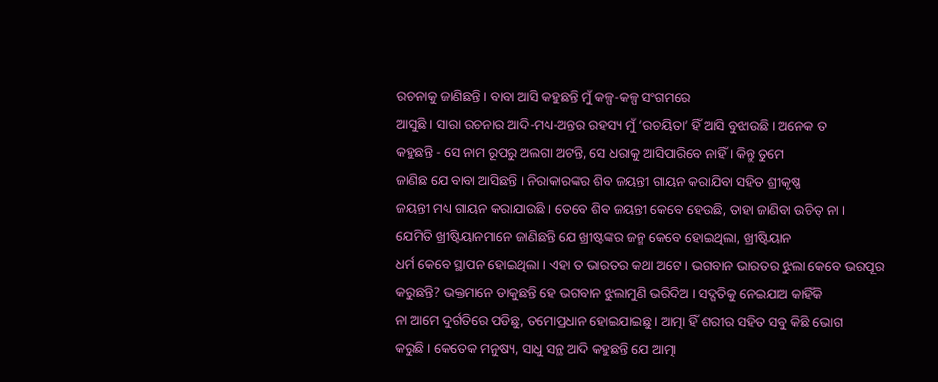ରଚନାକୁ ଜାଣିଛନ୍ତି । ବାବା ଆସି କହୁଛନ୍ତି ମୁଁ କଳ୍ପ-କଳ୍ପ ସଂଗମରେ
ଆସୁଛି । ସାରା ରଚନାର ଆଦି-ମଧ୍ୟ-ଅନ୍ତର ରହସ୍ୟ ମୁଁ ‘ରଚୟିତା’ ହିଁ ଆସି ବୁଝାଉଛି । ଅନେକ ତ
କହୁଛନ୍ତି - ସେ ନାମ ରୂପରୁ ଅଲଗା ଅଟନ୍ତି, ସେ ଧରାକୁ ଆସିପାରିବେ ନାହିଁ । କିନ୍ତୁ ତୁମେ
ଜାଣିଛ ଯେ ବାବା ଆସିଛନ୍ତି । ନିରାକାରଙ୍କର ଶିବ ଜୟନ୍ତୀ ଗାୟନ କରାଯିବା ସହିତ ଶ୍ରୀକୃଷ୍ଣ
ଜୟନ୍ତୀ ମଧ୍ୟ ଗାୟନ କରାଯାଉଛି । ତେବେ ଶିବ ଜୟନ୍ତୀ କେବେ ହେଉଛି, ତାହା ଜାଣିବା ଉଚିତ୍ ନା ।
ଯେମିତି ଖ୍ରୀଷ୍ଟିୟାନମାନେ ଜାଣିଛନ୍ତି ଯେ ଖ୍ରୀଷ୍ଟଙ୍କର ଜନ୍ମ କେବେ ହୋଇଥିଲା, ଖ୍ରୀଷ୍ଟିୟାନ
ଧର୍ମ କେବେ ସ୍ଥାପନ ହୋଇଥିଲା । ଏହା ତ ଭାରତର କଥା ଅଟେ । ଭଗବାନ ଭାରତର ଝୁଲା କେବେ ଭରପୂର
କରୁଛନ୍ତି? ଭକ୍ତମାନେ ଡାକୁଛନ୍ତି ହେ ଭଗବାନ ଝୁଲାମୁଣି ଭରିଦିଅ । ସଦ୍ଗତିକୁ ନେଇଯାଅ କାହିଁକି
ନା ଆମେ ଦୁର୍ଗତିରେ ପଡିଛୁ, ତମୋପ୍ରଧାନ ହୋଇଯାଇଛୁ । ଆତ୍ମା ହିଁ ଶରୀର ସହିତ ସବୁ କିଛି ଭୋଗ
କରୁଛି । କେତେକ ମନୁଷ୍ୟ, ସାଧୁ ସନ୍ଥ ଆଦି କହୁଛନ୍ତି ଯେ ଆତ୍ମା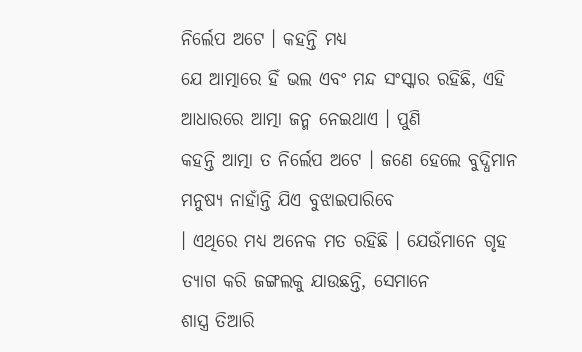ନିର୍ଲେପ ଅଟେ । କହନ୍ତି ମଧ୍ୟ
ଯେ ଆତ୍ମାରେ ହିଁ ଭଲ ଏବଂ ମନ୍ଦ ସଂସ୍କାର ରହିଛି, ଏହି ଆଧାରରେ ଆତ୍ମା ଜନ୍ମ ନେଇଥାଏ । ପୁଣି
କହନ୍ତି ଆତ୍ମା ତ ନିର୍ଲେପ ଅଟେ । ଜଣେ ହେଲେ ବୁଦ୍ଧିମାନ ମନୁଷ୍ୟ ନାହାଁନ୍ତି ଯିଏ ବୁଝାଇପାରିବେ
। ଏଥିରେ ମଧ୍ୟ ଅନେକ ମତ ରହିଛି । ଯେଉଁମାନେ ଗୃହ ତ୍ୟାଗ କରି ଜଙ୍ଗଲକୁ ଯାଉଛନ୍ତି, ସେମାନେ
ଶାସ୍ତ୍ର ତିଆରି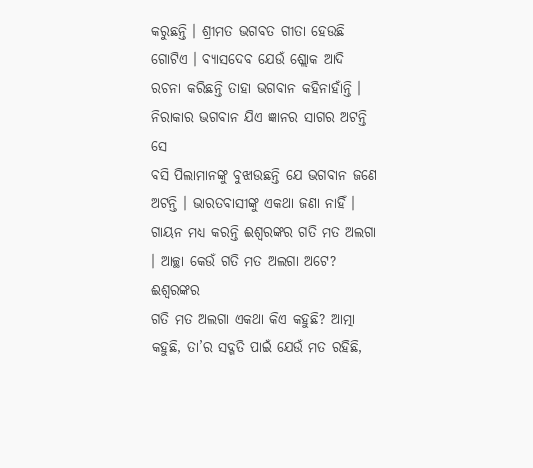କରୁଛନ୍ତି । ଶ୍ରୀମତ ଭଗବତ ଗୀତା ହେଉଛି ଗୋଟିଏ । ବ୍ୟାସଦେବ ଯେଉଁ ଶ୍ଲୋକ ଆଦି
ରଚନା କରିଛନ୍ତି ତାହା ଭଗବାନ କହିନାହାଁନ୍ତି । ନିରାକାର ଭଗବାନ ଯିଏ ଜ୍ଞାନର ସାଗର ଅଟନ୍ତି ସେ
ବସି ପିଲାମାନଙ୍କୁ ବୁଝାଉଛନ୍ତି ଯେ ଭଗବାନ ଜଣେ ଅଟନ୍ତି । ଭାରତବାସୀଙ୍କୁ ଏକଥା ଜଣା ନାହିଁ ।
ଗାୟନ ମଧ୍ୟ କରନ୍ତି ଈଶ୍ୱରଙ୍କର ଗତି ମତ ଅଲଗା । ଆଚ୍ଛା କେଉଁ ଗତି ମତ ଅଲଗା ଅଟେ? ଈଶ୍ୱରଙ୍କର
ଗତି ମତ ଅଲଗା ଏକଥା କିଏ କହୁଛି? ଆତ୍ମା କହୁଛି, ତା’ର ସଦ୍ଗତି ପାଇଁ ଯେଉଁ ମତ ରହିଛି,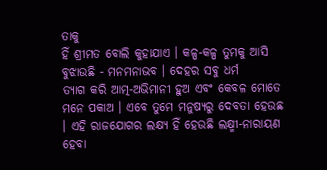ତାକୁ
ହିଁ ଶ୍ରୀମତ ବୋଲି କୁହାଯାଏ । କଳ୍ପ-କଳ୍ପ ତୁମକୁ ଆସି ବୁଝାଉଛି - ମନମନାଭବ । ଦେହର ସବୁ ଧର୍ମ
ତ୍ୟାଗ କରି ଆତ୍ମ-ଅଭିମାନୀ ହୁଅ ଏବଂ କେବଳ ମୋତେ ମନେ ପକାଅ । ଏବେ ତୁମେ ମନୁଷ୍ୟରୁ ଦେବତା ହେଉଛ
। ଏହି ରାଜଯୋଗର ଲକ୍ଷ୍ୟ ହିଁ ହେଉଛି ଲକ୍ଷ୍ମୀ-ନାରାୟଣ ହେବା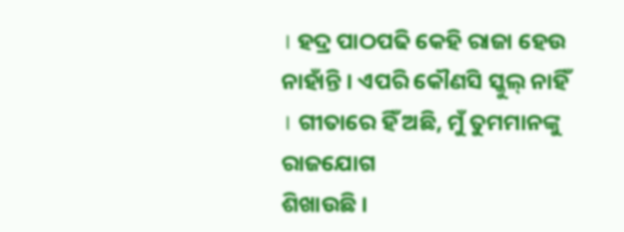। ହଦ୍ର ପାଠପଢି କେହି ରାଜା ହେଉ
ନାହାଁନ୍ତି । ଏପରି କୌଣସି ସ୍କୁଲ୍ ନାହିଁ । ଗୀତାରେ ହିଁ ଅଛି, ମୁଁ ତୁମମାନଙ୍କୁ ରାଜଯୋଗ
ଶିଖାଉଛି ।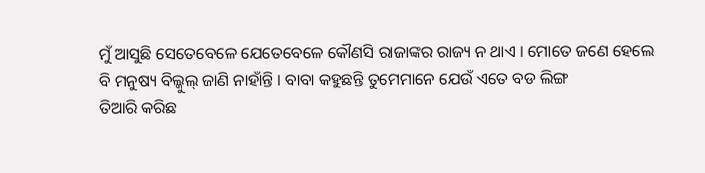ମୁଁ ଆସୁଛି ସେତେବେଳେ ଯେତେବେଳେ କୌଣସି ରାଜାଙ୍କର ରାଜ୍ୟ ନ ଥାଏ । ମୋତେ ଜଣେ ହେଲେ
ବି ମନୁଷ୍ୟ ବିଲ୍କୁଲ୍ ଜାଣି ନାହାଁନ୍ତି । ବାବା କହୁଛନ୍ତି ତୁମେମାନେ ଯେଉଁ ଏତେ ବଡ ଲିଙ୍ଗ
ତିଆରି କରିଛ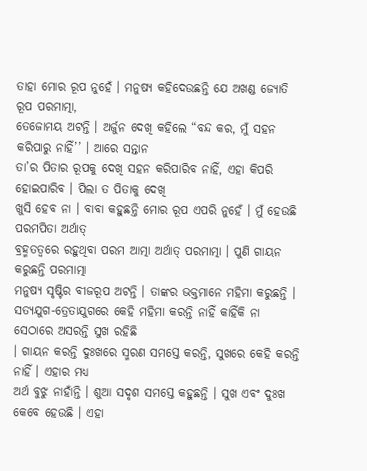ତାହା ମୋର ରୂପ ନୁହେଁ । ମନୁଷ୍ୟ କହିଦେଉଛନ୍ତି ଯେ ଅଖଣ୍ଡ ଜ୍ୟୋତି ରୂପ ପରମାତ୍ମା,
ତେଜୋମୟ ଅଟନ୍ତି । ଅର୍ଜୁନ ଦେଖି କହିଲେ “ବନ୍ଦ କର, ମୁଁ ସହନ କରିପାରୁ ନାହିଁ’’ । ଆରେ ସନ୍ତାନ
ତା’ର ପିତାର ରୂପକୁ ଦେଖି ସହନ କରିପାରିବ ନାହିଁ, ଏହା କିପରି ହୋଇପାରିବ । ପିଲା ତ ପିତାକୁ ଦେଖି
ଖୁସି ହେବ ନା । ବାବା କହୁଛନ୍ତି ମୋର ରୂପ ଏପରି ନୁହେଁ । ମୁଁ ହେଉଛି ପରମପିତା ଅର୍ଥାତ୍
ବ୍ରହ୍ମତତ୍ୱରେ ରହୁଥିବା ପରମ ଆତ୍ମା ଅର୍ଥାତ୍ ପରମାତ୍ମା । ପୁଣି ଗାୟନ କରୁଛନ୍ତି ପରମାତ୍ମା
ମନୁଷ୍ୟ ସୃଷ୍ଟିର ବୀଜରୂପ ଅଟନ୍ତି । ତାଙ୍କର ଭକ୍ତମାନେ ମହିମା କରୁଛନ୍ତି ।
ସତ୍ୟଯୁଗ-ତ୍ରେତାଯୁଗରେ କେହି ମହିମା କରନ୍ତି ନାହିଁ କାହିଁକି ନା ସେଠାରେ ଅସରନ୍ତି ସୁଖ ରହିଛି
। ଗାୟନ କରନ୍ତି ଦୁଃଖରେ ସ୍ମରଣ ସମସ୍ତେ କରନ୍ତି, ସୁଖରେ କେହି କରନ୍ତି ନାହିଁ । ଏହାର ମଧ୍ୟ
ଅର୍ଥ ବୁଝୁ ନାହାଁନ୍ତି । ଶୁଆ ସଦୃଶ ସମସ୍ତେ କହୁଛନ୍ତି । ସୁଖ ଏବଂ ଦୁଃଖ କେବେ ହେଉଛି । ଏହା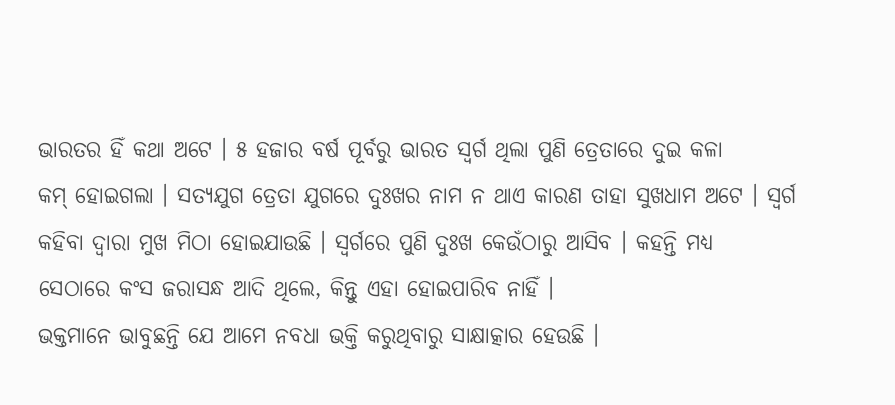ଭାରତର ହିଁ କଥା ଅଟେ । ୫ ହଜାର ବର୍ଷ ପୂର୍ବରୁ ଭାରତ ସ୍ୱର୍ଗ ଥିଲା ପୁଣି ତ୍ରେତାରେ ଦୁଇ କଳା
କମ୍ ହୋଇଗଲା । ସତ୍ୟଯୁଗ ତ୍ରେତା ଯୁଗରେ ଦୁଃଖର ନାମ ନ ଥାଏ କାରଣ ତାହା ସୁଖଧାମ ଅଟେ । ସ୍ୱର୍ଗ
କହିବା ଦ୍ୱାରା ମୁଖ ମିଠା ହୋଇଯାଉଛି । ସ୍ୱର୍ଗରେ ପୁଣି ଦୁଃଖ କେଉଁଠାରୁ ଆସିବ । କହନ୍ତି ମଧ୍ୟ
ସେଠାରେ କଂସ ଜରାସନ୍ଧ ଆଦି ଥିଲେ, କିନ୍ତୁ ଏହା ହୋଇପାରିବ ନାହିଁ ।
ଭକ୍ତମାନେ ଭାବୁଛନ୍ତି ଯେ ଆମେ ନବଧା ଭକ୍ତି କରୁଥିବାରୁ ସାକ୍ଷାତ୍କାର ହେଉଛି ।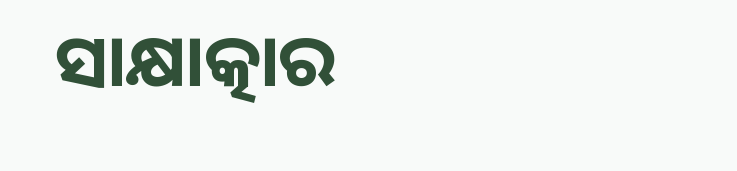ସାକ୍ଷାତ୍କାର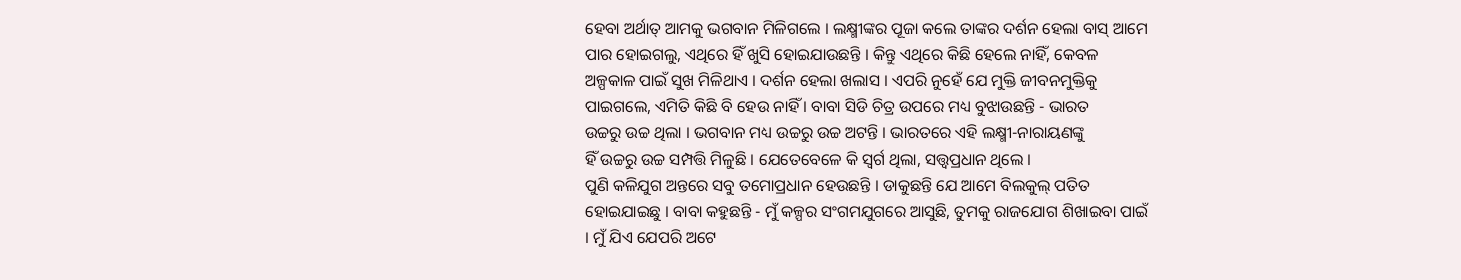ହେବା ଅର୍ଥାତ୍ ଆମକୁ ଭଗବାନ ମିଳିଗଲେ । ଲକ୍ଷ୍ମୀଙ୍କର ପୂଜା କଲେ ତାଙ୍କର ଦର୍ଶନ ହେଲା ବାସ୍ ଆମେ
ପାର ହୋଇଗଲୁ, ଏଥିରେ ହିଁ ଖୁସି ହୋଇଯାଉଛନ୍ତି । କିନ୍ତୁ ଏଥିରେ କିଛି ହେଲେ ନାହିଁ, କେବଳ
ଅଳ୍ପକାଳ ପାଇଁ ସୁଖ ମିଳିଥାଏ । ଦର୍ଶନ ହେଲା ଖଲାସ । ଏପରି ନୁହେଁ ଯେ ମୁକ୍ତି ଜୀବନମୁକ୍ତିକୁ
ପାଇଗଲେ, ଏମିତି କିଛି ବି ହେଉ ନାହିଁ । ବାବା ସିଡି ଚିତ୍ର ଉପରେ ମଧ୍ୟ ବୁଝାଉଛନ୍ତି - ଭାରତ
ଉଚ୍ଚରୁ ଉଚ୍ଚ ଥିଲା । ଭଗବାନ ମଧ୍ୟ ଉଚ୍ଚରୁ ଉଚ୍ଚ ଅଟନ୍ତି । ଭାରତରେ ଏହି ଲକ୍ଷ୍ମୀ-ନାରାୟଣଙ୍କୁ
ହିଁ ଉଚ୍ଚରୁ ଉଚ୍ଚ ସମ୍ପତ୍ତି ମିଳୁଛି । ଯେତେବେଳେ କି ସ୍ୱର୍ଗ ଥିଲା, ସତ୍ତ୍ୱପ୍ରଧାନ ଥିଲେ ।
ପୁଣି କଳିଯୁଗ ଅନ୍ତରେ ସବୁ ତମୋପ୍ରଧାନ ହେଉଛନ୍ତି । ଡାକୁଛନ୍ତି ଯେ ଆମେ ବିଲକୁଲ୍ ପତିତ
ହୋଇଯାଇଛୁ । ବାବା କହୁଛନ୍ତି - ମୁଁ କଳ୍ପର ସଂଗମଯୁଗରେ ଆସୁଛି, ତୁମକୁ ରାଜଯୋଗ ଶିଖାଇବା ପାଇଁ
। ମୁଁ ଯିଏ ଯେପରି ଅଟେ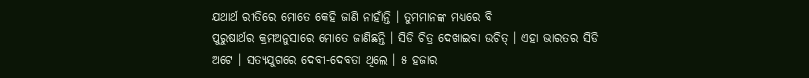ଯଥାର୍ଥ ରୀତିରେ ମୋତେ କେହି ଜାଣି ନାହାଁନ୍ତି । ତୁମମାନଙ୍କ ମଧ୍ୟରେ ବି
ପୁରୁଷାର୍ଥର କ୍ରମଅନୁସାରେ ମୋତେ ଜାଣିଛନ୍ତି । ସିଡି ଚିତ୍ର ଦେଖାଇବା ଉଚିତ୍ । ଏହା ଭାରତର ସିଡି
ଅଟେ । ସତ୍ୟଯୁଗରେ ଦେବୀ-ଦେବତା ଥିଲେ । ୫ ହଜାର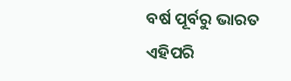ବର୍ଷ ପୂର୍ବରୁ ଭାରତ ଏହିପରି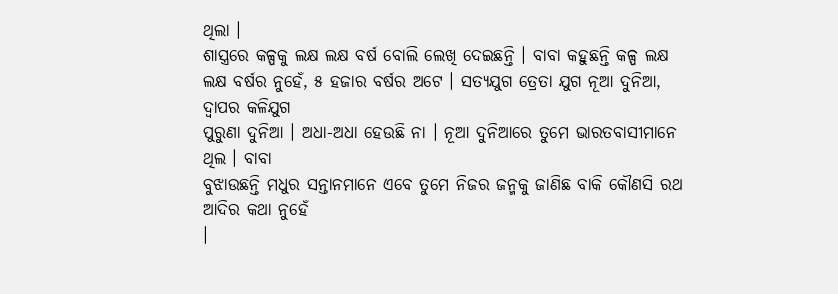ଥିଲା ।
ଶାସ୍ତ୍ରରେ କଳ୍ପକୁ ଲକ୍ଷ ଲକ୍ଷ ବର୍ଷ ବୋଲି ଲେଖି ଦେଇଛନ୍ତି । ବାବା କହୁଛନ୍ତି କଳ୍ପ ଲକ୍ଷ
ଲକ୍ଷ ବର୍ଷର ନୁହେଁ, ୫ ହଜାର ବର୍ଷର ଅଟେ । ସତ୍ୟଯୁଗ ତ୍ରେତା ଯୁଗ ନୂଆ ଦୁନିଆ, ଦ୍ୱାପର କଳିଯୁଗ
ପୁରୁଣା ଦୁନିଆ । ଅଧା-ଅଧା ହେଉଛି ନା । ନୂଆ ଦୁନିଆରେ ତୁମେ ଭାରତବାସୀମାନେ ଥିଲ । ବାବା
ବୁଝାଉଛନ୍ତି ମଧୁର ସନ୍ତାନମାନେ ଏବେ ତୁମେ ନିଜର ଜନ୍ମକୁ ଜାଣିଛ ବାକି କୌଣସି ରଥ ଆଦିର କଥା ନୁହେଁ
।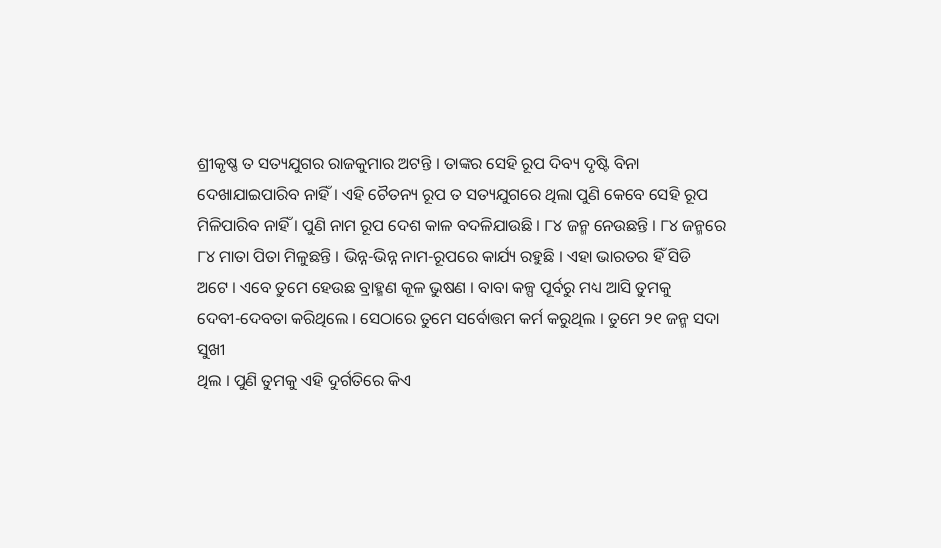ଶ୍ରୀକୃଷ୍ଣ ତ ସତ୍ୟଯୁଗର ରାଜକୁମାର ଅଟନ୍ତି । ତାଙ୍କର ସେହି ରୂପ ଦିବ୍ୟ ଦୃଷ୍ଟି ବିନା
ଦେଖାଯାଇପାରିବ ନାହିଁ । ଏହି ଚୈତନ୍ୟ ରୂପ ତ ସତ୍ୟଯୁଗରେ ଥିଲା ପୁଣି କେବେ ସେହି ରୂପ
ମିଳିପାରିବ ନାହିଁ । ପୁଣି ନାମ ରୂପ ଦେଶ କାଳ ବଦଳିଯାଉଛି । ୮୪ ଜନ୍ମ ନେଉଛନ୍ତି । ୮୪ ଜନ୍ମରେ
୮୪ ମାତା ପିତା ମିଳୁଛନ୍ତି । ଭିନ୍ନ-ଭିନ୍ନ ନାମ-ରୂପରେ କାର୍ଯ୍ୟ ରହୁଛି । ଏହା ଭାରତର ହିଁ ସିଡି
ଅଟେ । ଏବେ ତୁମେ ହେଉଛ ବ୍ରାହ୍ମଣ କୂଳ ଭୁଷଣ । ବାବା କଳ୍ପ ପୂର୍ବରୁ ମଧ୍ୟ ଆସି ତୁମକୁ
ଦେବୀ-ଦେବତା କରିଥିଲେ । ସେଠାରେ ତୁମେ ସର୍ବୋତ୍ତମ କର୍ମ କରୁଥିଲ । ତୁମେ ୨୧ ଜନ୍ମ ସଦା ସୁଖୀ
ଥିଲ । ପୁଣି ତୁମକୁ ଏହି ଦୁର୍ଗତିରେ କିଏ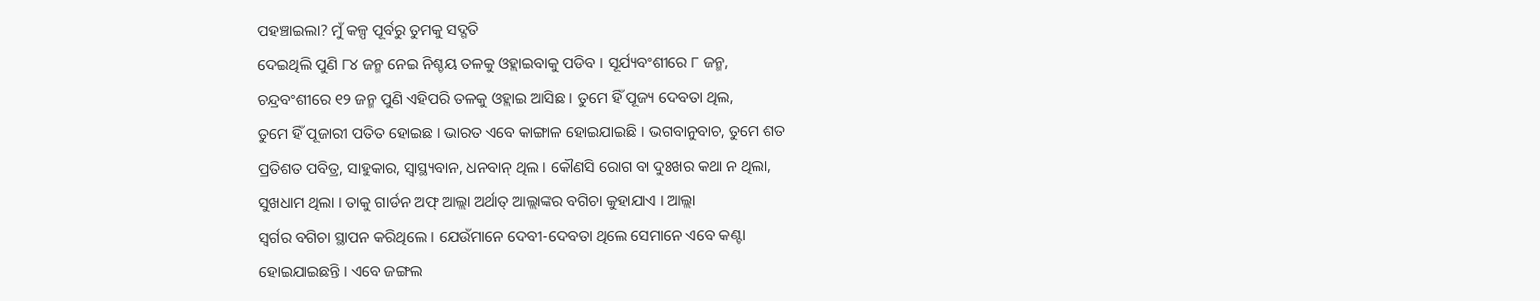ପହଞ୍ଚାଇଲା? ମୁଁ କଳ୍ପ ପୂର୍ବରୁ ତୁମକୁ ସଦ୍ଗତି
ଦେଇଥିଲି ପୁଣି ୮୪ ଜନ୍ମ ନେଇ ନିଶ୍ଚୟ ତଳକୁ ଓହ୍ଲାଇବାକୁ ପଡିବ । ସୂର୍ଯ୍ୟବଂଶୀରେ ୮ ଜନ୍ମ,
ଚନ୍ଦ୍ରବଂଶୀରେ ୧୨ ଜନ୍ମ ପୁଣି ଏହିପରି ତଳକୁ ଓହ୍ଲାଇ ଆସିଛ । ତୁମେ ହିଁ ପୂଜ୍ୟ ଦେବତା ଥିଲ,
ତୁମେ ହିଁ ପୂଜାରୀ ପତିତ ହୋଇଛ । ଭାରତ ଏବେ କାଙ୍ଗାଳ ହୋଇଯାଇଛି । ଭଗବାନୁବାଚ, ତୁମେ ଶତ
ପ୍ରତିଶତ ପବିତ୍ର, ସାହୁକାର, ସ୍ୱାସ୍ଥ୍ୟବାନ, ଧନବାନ୍ ଥିଲ । କୌଣସି ରୋଗ ବା ଦୁଃଖର କଥା ନ ଥିଲା,
ସୁଖଧାମ ଥିଲା । ତାକୁ ଗାର୍ଡନ ଅଫ୍ ଆଲ୍ଲା ଅର୍ଥାତ୍ ଆଲ୍ଲାଙ୍କର ବଗିଚା କୁହାଯାଏ । ଆଲ୍ଲା
ସ୍ୱର୍ଗର ବଗିଚା ସ୍ଥାପନ କରିଥିଲେ । ଯେଉଁମାନେ ଦେବୀ-ଦେବତା ଥିଲେ ସେମାନେ ଏବେ କଣ୍ଟା
ହୋଇଯାଇଛନ୍ତି । ଏବେ ଜଙ୍ଗଲ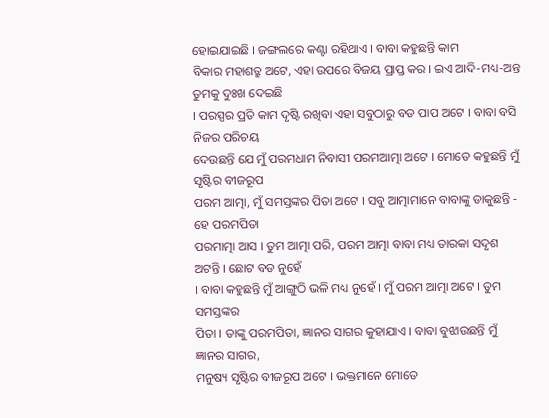ହୋଇଯାଇଛି । ଜଙ୍ଗଲରେ କଣ୍ଟା ରହିଥାଏ । ବାବା କହୁଛନ୍ତି କାମ
ବିକାର ମହାଶତ୍ରୁ ଅଟେ, ଏହା ଉପରେ ବିଜୟ ପ୍ରାପ୍ତ କର । ଇଏ ଆଦି-ମଧ୍ୟ-ଅନ୍ତ ତୁମକୁ ଦୁଃଖ ଦେଇଛି
। ପରସ୍ପର ପ୍ରତି କାମ ଦୃଷ୍ଟି ରଖିବା ଏହା ସବୁଠାରୁ ବଡ ପାପ ଅଟେ । ବାବା ବସି ନିଜର ପରିଚୟ
ଦେଉଛନ୍ତି ଯେ ମୁଁ ପରମଧାମ ନିବାସୀ ପରମଆତ୍ମା ଅଟେ । ମୋତେ କହୁଛନ୍ତି ମୁଁ ସୃଷ୍ଟିର ବୀଜରୂପ
ପରମ ଆତ୍ମା, ମୁଁ ସମସ୍ତଙ୍କର ପିତା ଅଟେ । ସବୁ ଆତ୍ମାମାନେ ବାବାଙ୍କୁ ଡାକୁଛନ୍ତି - ହେ ପରମପିତା
ପରମାତ୍ମା ଆସ । ତୁମ ଆତ୍ମା ପରି, ପରମ ଆତ୍ମା ବାବା ମଧ୍ୟ ତାରକା ସଦୃଶ ଅଟନ୍ତି । ଛୋଟ ବଡ ନୁହେଁ
। ବାବା କହୁଛନ୍ତି ମୁଁ ଆଙ୍ଗୁଠି ଭଳି ମଧ୍ୟ ନୁହେଁ । ମୁଁ ପରମ ଆତ୍ମା ଅଟେ । ତୁମ ସମସ୍ତଙ୍କର
ପିତା । ତାଙ୍କୁ ପରମପିତା, ଜ୍ଞାନର ସାଗର କୁହାଯାଏ । ବାବା ବୁଝାଉଛନ୍ତି ମୁଁ ଜ୍ଞାନର ସାଗର,
ମନୁଷ୍ୟ ସୃଷ୍ଟିର ବୀଜରୂପ ଅଟେ । ଭକ୍ତମାନେ ମୋତେ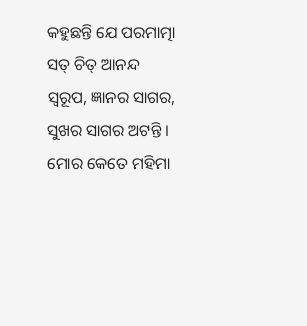କହୁଛନ୍ତି ଯେ ପରମାତ୍ମା ସତ୍ ଚିତ୍ ଆନନ୍ଦ
ସ୍ୱରୂପ, ଜ୍ଞାନର ସାଗର, ସୁଖର ସାଗର ଅଟନ୍ତି । ମୋର କେତେ ମହିମା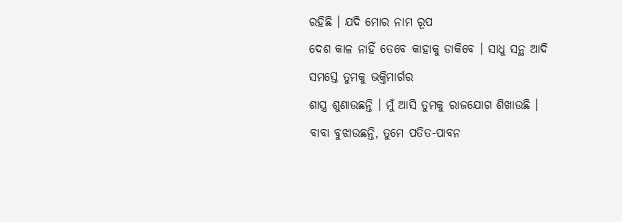ରହିଛି । ଯଦି ମୋର ନାମ ରୂପ
ଦେଶ କାଳ ନାହିଁ ତେବେ କାହାକୁ ଡାକିବେ । ସାଧୁ ସନ୍ଥ ଆଦି ସମସ୍ତେ ତୁମକୁ ଭକ୍ତିମାର୍ଗର
ଶାସ୍ତ୍ର ଶୁଣାଉଛନ୍ତି । ମୁଁ ଆସି ତୁମକୁ ରାଜଯୋଗ ଶିଖାଉଛି ।
ବାବା ବୁଝାଉଛନ୍ତି, ତୁମେ ପତିତ-ପାବନ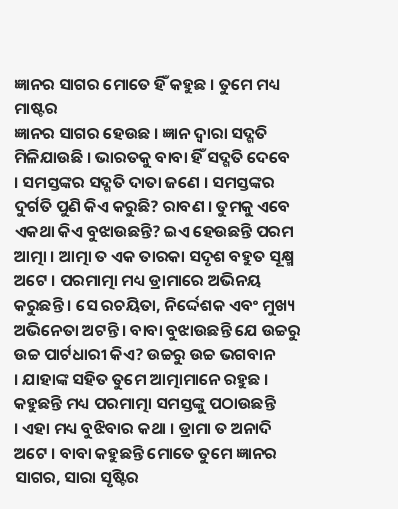ଜ୍ଞାନର ସାଗର ମୋତେ ହିଁ କହୁଛ । ତୁମେ ମଧ୍ୟ ମାଷ୍ଟର
ଜ୍ଞାନର ସାଗର ହେଉଛ । ଜ୍ଞାନ ଦ୍ୱାରା ସଦ୍ଗତି ମିଳିଯାଉଛି । ଭାରତକୁ ବାବା ହିଁ ସଦ୍ଗତି ଦେବେ
। ସମସ୍ତଙ୍କର ସଦ୍ଗତି ଦାତା ଜଣେ । ସମସ୍ତଙ୍କର ଦୁର୍ଗତି ପୁଣି କିଏ କରୁଛି? ରାବଣ । ତୁମକୁ ଏବେ
ଏକଥା କିଏ ବୁଝାଉଛନ୍ତି? ଇଏ ହେଉଛନ୍ତି ପରମ ଆତ୍ମା । ଆତ୍ମା ତ ଏକ ତାରକା ସଦୃଶ ବହୁତ ସୂକ୍ଷ୍ମ
ଅଟେ । ପରମାତ୍ମା ମଧ୍ୟ ଡ୍ରାମାରେ ଅଭିନୟ କରୁଛନ୍ତି । ସେ ରଚୟିତା, ନିର୍ଦ୍ଦେଶକ ଏବଂ ମୁଖ୍ୟ
ଅଭିନେତା ଅଟନ୍ତି । ବାବା ବୁଝାଉଛନ୍ତି ଯେ ଉଚ୍ଚରୁ ଉଚ୍ଚ ପାର୍ଟଧାରୀ କିଏ? ଉଚ୍ଚରୁ ଉଚ୍ଚ ଭଗବାନ
। ଯାହାଙ୍କ ସହିତ ତୁମେ ଆତ୍ମାମାନେ ରହୁଛ । କହୁଛନ୍ତି ମଧ୍ୟ ପରମାତ୍ମା ସମସ୍ତଙ୍କୁ ପଠାଉଛନ୍ତି
। ଏହା ମଧ୍ୟ ବୁଝିବାର କଥା । ଡ୍ରାମା ତ ଅନାଦି ଅଟେ । ବାବା କହୁଛନ୍ତି ମୋତେ ତୁମେ ଜ୍ଞାନର
ସାଗର, ସାରା ସୃଷ୍ଟିର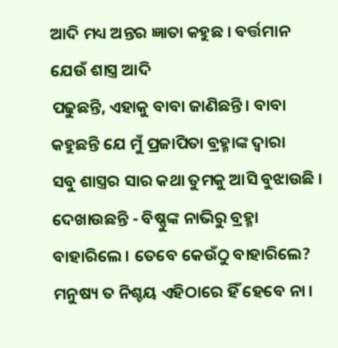ଆଦି ମଧ୍ୟ ଅନ୍ତର ଜ୍ଞାତା କହୁଛ । ବର୍ତ୍ତମାନ ଯେଉଁ ଶାସ୍ତ୍ର ଆଦି
ପଢୁଛନ୍ତି, ଏହାକୁ ବାବା ଜାଣିଛନ୍ତି । ବାବା କହୁଛନ୍ତି ଯେ ମୁଁ ପ୍ରଜାପିତା ବ୍ରହ୍ମାଙ୍କ ଦ୍ୱାରା
ସବୁ ଶାସ୍ତ୍ରର ସାର କଥା ତୁମକୁ ଆସି ବୁଝାଉଛି । ଦେଖାଉଛନ୍ତି - ବିଷ୍ଣୁଙ୍କ ନାଭିରୁ ବ୍ରହ୍ମା
ବାହାରିଲେ । ତେବେ କେଉଁଠୁ ବାହାରିଲେ? ମନୁଷ୍ୟ ତ ନିଶ୍ଚୟ ଏହିଠାରେ ହିଁ ହେବେ ନା ।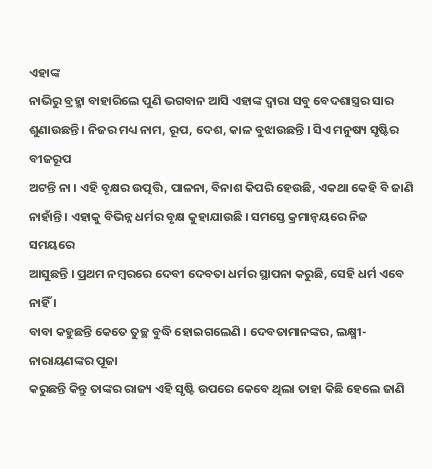ଏହାଙ୍କ
ନାଭିରୁ ବ୍ରହ୍ମା ବାହାରିଲେ ପୁଣି ଭଗବାନ ଆସି ଏହାଙ୍କ ଦ୍ୱାରା ସବୁ ବେଦଶାସ୍ତ୍ରର ସାର
ଶୁଣାଉଛନ୍ତି । ନିଜର ମଧ୍ୟ ନାମ, ରୂପ, ଦେଶ, କାଳ ବୁଝାଉଛନ୍ତି । ସିଏ ମନୁଷ୍ୟ ସୃଷ୍ଟିର ବୀଜରୂପ
ଅଟନ୍ତି ନା । ଏହି ବୃକ୍ଷର ଉତ୍ପତ୍ତି, ପାଳନା, ବିନାଶ କିପରି ହେଉଛି, ଏକଥା କେହି ବି ଜାଣି
ନାହାଁନ୍ତି । ଏହାକୁ ବିଭିନ୍ନ ଧର୍ମର ବୃକ୍ଷ କୁହାଯାଉଛି । ସମସ୍ତେ କ୍ରମାନ୍ୱୟରେ ନିଜ ସମୟରେ
ଆସୁଛନ୍ତି । ପ୍ରଥମ ନମ୍ବରରେ ଦେବୀ ଦେବତା ଧର୍ମର ସ୍ଥାପନା କରୁଛି, ସେହି ଧର୍ମ ଏବେ ନାହିଁ ।
ବାବା କହୁଛନ୍ତି କେତେ ତୁଚ୍ଛ ବୁଦ୍ଧି ହୋଇଗଲେଣି । ଦେବତାମାନଙ୍କର, ଲକ୍ଷ୍ମୀ-ନାରାୟଣଙ୍କର ପୂଜା
କରୁଛନ୍ତି କିନ୍ତୁ ତାଙ୍କର ରାଜ୍ୟ ଏହି ସୃଷ୍ଟି ଉପରେ କେବେ ଥିଲା ତାହା କିଛି ହେଲେ ଜାଣି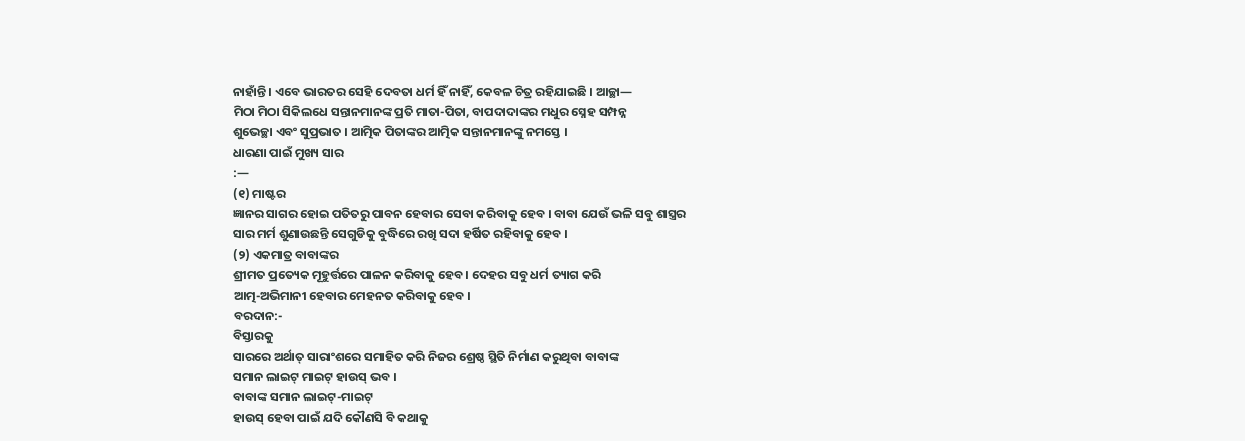ନାହାଁନ୍ତି । ଏବେ ଭାରତର ସେହି ଦେବତା ଧର୍ମ ହିଁ ନାହିଁ, କେବଳ ଚିତ୍ର ରହିଯାଇଛି । ଆଚ୍ଛା—
ମିଠା ମିଠା ସିକିଲଧେ ସନ୍ତାନମାନଙ୍କ ପ୍ରତି ମାତା-ପିତା, ବାପଦାଦାଙ୍କର ମଧୁର ସ୍ନେହ ସମ୍ପନ୍ନ
ଶୁଭେଚ୍ଛା ଏବଂ ସୁପ୍ରଭାତ । ଆତ୍ମିକ ପିତାଙ୍କର ଆତ୍ମିକ ସନ୍ତାନମାନଙ୍କୁ ନମସ୍ତେ ।
ଧାରଣା ପାଇଁ ମୁଖ୍ୟ ସାର
:—
(୧) ମାଷ୍ଟର
ଜ୍ଞାନର ସାଗର ହୋଇ ପତିତରୁ ପାବନ ହେବାର ସେବା କରିବାକୁ ହେବ । ବାବା ଯେଉଁ ଭଳି ସବୁ ଶାସ୍ତ୍ରର
ସାର ମର୍ମ ଶୁଣାଉଛନ୍ତି ସେଗୁଡିକୁ ବୁଦ୍ଧିରେ ରଖି ସଦା ହର୍ଷିତ ରହିବାକୁ ହେବ ।
(୨) ଏକମାତ୍ର ବାବାଙ୍କର
ଶ୍ରୀମତ ପ୍ରତ୍ୟେକ ମୂହୁର୍ତ୍ତରେ ପାଳନ କରିବାକୁ ହେବ । ଦେହର ସବୁ ଧର୍ମ ତ୍ୟାଗ କରି
ଆତ୍ମ-ଅଭିମାନୀ ହେବାର ମେହନତ କରିବାକୁ ହେବ ।
ବରଦାନ:-
ବିସ୍ତାରକୁ
ସାରରେ ଅର୍ଥାତ୍ ସାରାଂଶରେ ସମାହିତ କରି ନିଜର ଶ୍ରେଷ୍ଠ ସ୍ଥିତି ନିର୍ମାଣ କରୁଥିବା ବାବାଙ୍କ
ସମାନ ଲାଇଟ୍ ମାଇଟ୍ ହାଉସ୍ ଭବ ।
ବାବାଙ୍କ ସମାନ ଲାଇଟ୍-ମାଇଟ୍
ହାଉସ୍ ହେବା ପାଇଁ ଯଦି କୌଣସି ବି କଥାକୁ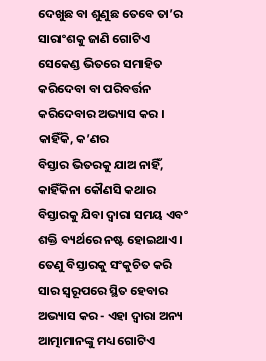ଦେଖୁଛ ବା ଶୁଣୁଛ ତେବେ ତା’ର ସାରାଂଶକୁ ଜାଣି ଗୋଟିଏ
ସେକେଣ୍ଡ ଭିତରେ ସମାହିତ କରିଦେବା ବା ପରିବର୍ତ୍ତନ କରିଦେବାର ଅଭ୍ୟାସ କର । କାହିଁକି, କ’ଣର
ବିସ୍ତାର ଭିତରକୁ ଯାଅ ନାହିଁ, କାହିଁକିନା କୌଣସି କଥାର ବିସ୍ତାରକୁ ଯିବା ଦ୍ୱାରା ସମୟ ଏବଂ
ଶକ୍ତି ବ୍ୟର୍ଥରେ ନଷ୍ଟ ହୋଇଥାଏ । ତେଣୁ ବିସ୍ତାରକୁ ସଂକୁଚିତ କରି ସାର ସ୍ୱରୂପରେ ସ୍ଥିତ ହେବାର
ଅଭ୍ୟାସ କର - ଏହା ଦ୍ୱାରା ଅନ୍ୟ ଆତ୍ମାମାନଙ୍କୁ ମଧ୍ୟ ଗୋଟିଏ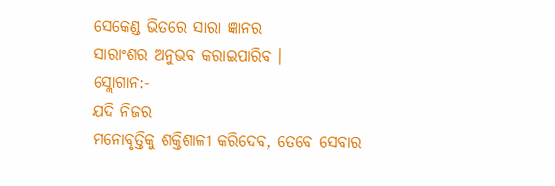ସେକେଣ୍ଡ ଭିତରେ ସାରା ଜ୍ଞାନର
ସାରାଂଶର ଅନୁଭବ କରାଇପାରିବ ।
ସ୍ଲୋଗାନ:-
ଯଦି ନିଜର
ମନୋବୃତ୍ତିକୁ ଶକ୍ତିଶାଳୀ କରିଦେବ, ତେବେ ସେବାର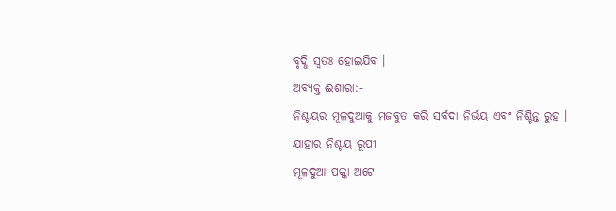ବୃଦ୍ଧି ସ୍ୱତଃ ହୋଇଯିବ ।
ଅବ୍ୟକ୍ତ ଈଶାରା:-
ନିଶ୍ଚୟର ମୂଳଦୁଆକୁ ମଜବୁତ କରି ସର୍ବଦା ନିର୍ଭୟ ଏବଂ ନିଶ୍ଚିନ୍ତ ରୁହ ।
ଯାହାର ନିଶ୍ଚୟ ରୂପୀ
ମୂଳଦୁଆ ପକ୍କା ଅଟେ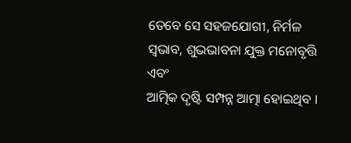ତେବେ ସେ ସହଜଯୋଗୀ, ନିର୍ମଳ ସ୍ୱଭାବ, ଶୁଭଭାବନା ଯୁକ୍ତ ମନୋବୃତ୍ତି ଏବଂ
ଆତ୍ମିକ ଦୃଷ୍ଟି ସମ୍ପନ୍ନ ଆତ୍ମା ହୋଇଥିବ ।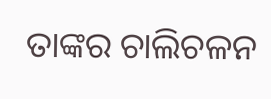ତାଙ୍କର ଚାଲିଚଳନ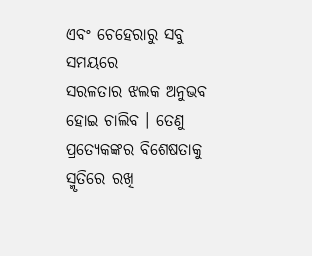ଏବଂ ଚେହେରାରୁ ସବୁ ସମୟରେ
ସରଳତାର ଝଲକ ଅନୁଭବ ହୋଇ ଚାଲିବ । ତେଣୁ ପ୍ରତ୍ୟେକଙ୍କର ବିଶେଷତାକୁ ସ୍ମୃତିରେ ରଖି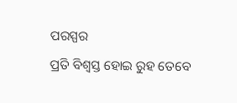ପରସ୍ପର
ପ୍ରତି ବିଶ୍ୱସ୍ତ ହୋଇ ରୁହ ତେବେ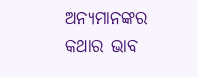ଅନ୍ୟମାନଙ୍କର କଥାର ଭାବ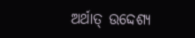ଅର୍ଥାତ୍ ଉଦ୍ଦେଶ୍ୟ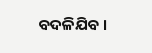ବଦଳିଯିବ ।